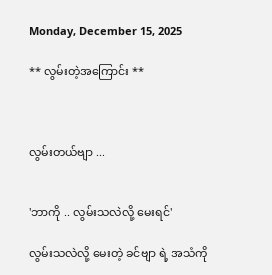Monday, December 15, 2025

** လွမ်းတဲ့အကြောင်း **



လွမ်းတယ်ဗျာ ...


'ဘာကို .. လွမ်းသလဲလို့ မေးရင်'

လွမ်းသလဲလို့ မေးတဲ့ ခင်ဗျာ ရဲ့ အသံကို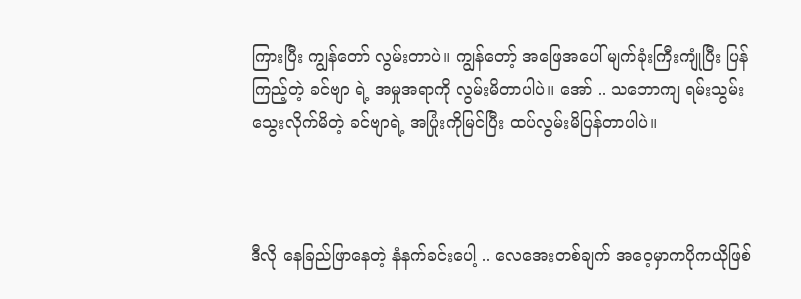ကြားပြီး ကျွန်တော် လွမ်းတာပဲ။ ကျွန်တော့် အဖြေအပေါ် မျက်ခုံးကြီးကျုံပြီး ပြန်ကြည့်တဲ့ ခင်ဗျာ ရဲ့ အမှုအရာကို လွမ်းမိတာပါပဲ။ အော် .. သဘောကျ ရမ်းသွမ်းသွေးလိုက်မိတဲ့ ခင်ဗျာရဲ့ အပြုံးကိုမြင်ပြီး ထပ်လွမ်းမိပြန်တာပါပဲ။



ဒီလို နေခြည်ဖြာနေတဲ့ နံနက်ခင်းပေါ့ .. လေအေးတစ်ချက် အဝေ့မှာကပိုကယိုဖြစ်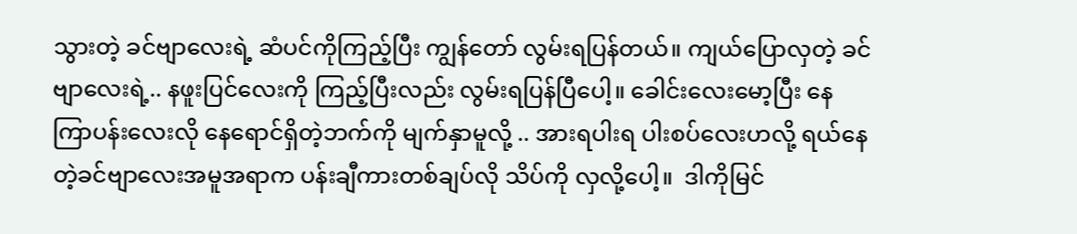သွားတဲ့ ခင်ဗျာလေးရဲ့ ဆံပင်ကိုကြည့်ပြီး ကျွန်တော် လွမ်းရပြန်တယ်။ ကျယ်ပြောလှတဲ့ ခင်ဗျာလေးရဲ့.. နဖူးပြင်လေးကို ကြည့်ပြီးလည်း လွမ်းရပြန်ပြီပေါ့။ ခေါင်းလေးမော့ပြီး နေကြာပန်းလေးလို နေရောင်ရှိတဲ့ဘက်ကို မျက်နှာမူလို့ .. အားရပါးရ ပါးစပ်လေးဟလို့ ရယ်နေတဲ့ခင်ဗျာလေးအမူအရာက ပန်းချီကားတစ်ချပ်လို သိပ်ကို လှလို့ပေါ့။  ဒါကိုမြင်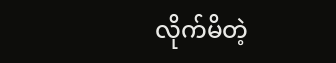လိုက်မိတဲ့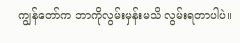ကျွန်တော်က ဘာကိုလွမ်းမှန်းမသိ လွမ်းရတာပါပဲ။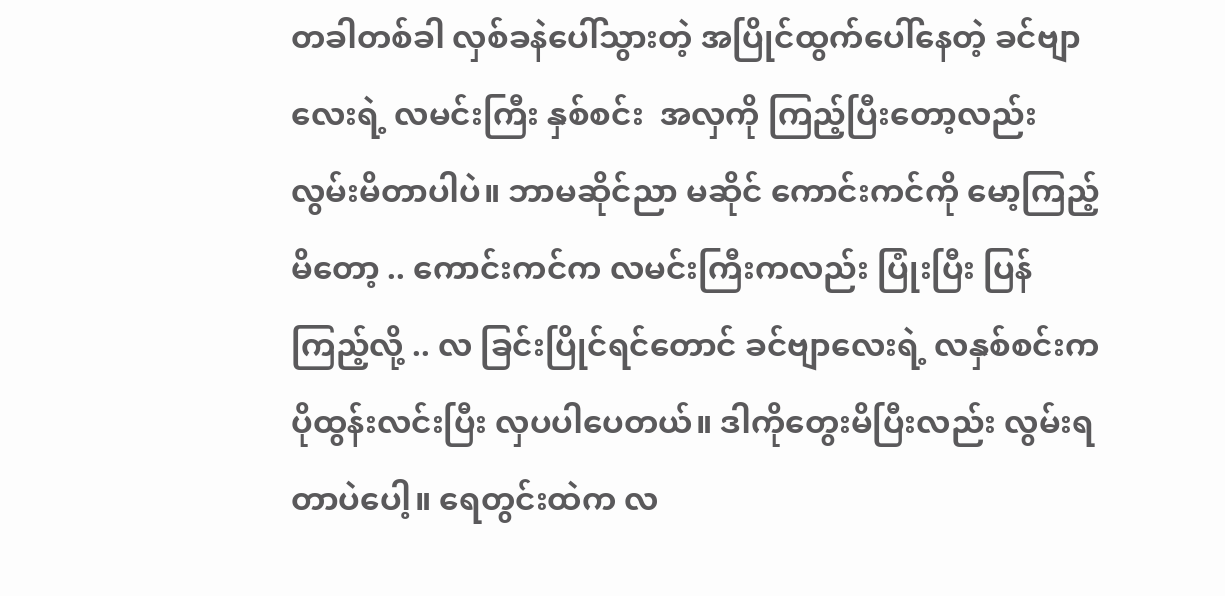တခါတစ်ခါ လှစ်ခနဲပေါ်သွားတဲ့ အပြိုင်ထွက်ပေါ်နေတဲ့ ခင်ဗျာလေးရဲ့ လမင်းကြီး နှစ်စင်း  အလှကို ကြည့်ပြီးတော့လည်း လွမ်းမိတာပါပဲ။ ဘာမဆိုင်ညာ မဆိုင် ကောင်းကင်ကို မော့ကြည့်မိတော့ .. ကောင်းကင်က လမင်းကြီးကလည်း ပြုံးပြီး ပြန်ကြည့်လို့ .. လ ခြင်းပြိုင်ရင်တောင် ခင်ဗျာလေးရဲ့ လနှစ်စင်းက ပိုထွန်းလင်းပြီး လှပပါပေတယ်။ ဒါကိုတွေးမိပြီးလည်း လွမ်းရတာပဲပေါ့။ ရေတွင်းထဲက လ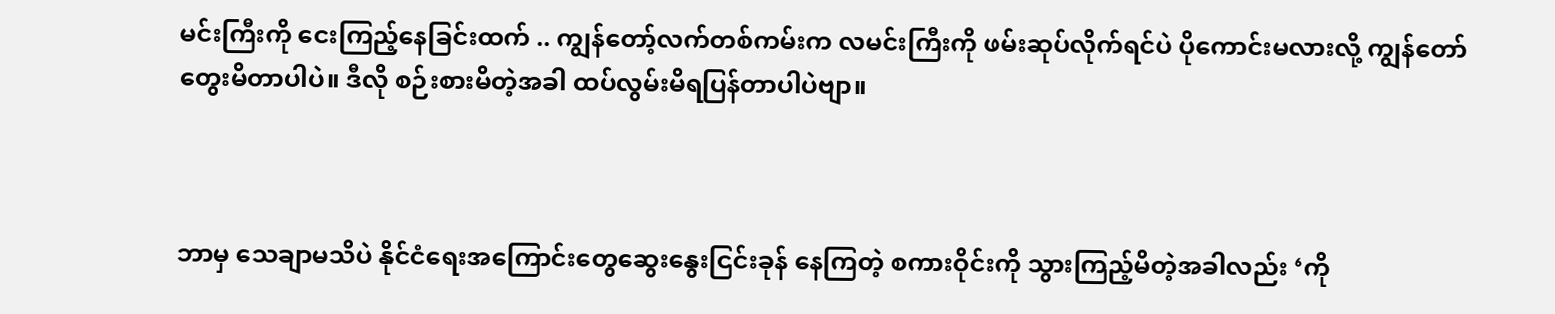မင်းကြီးကို ငေးကြည့်နေခြင်းထက် .. ကျွန်တော့်လက်တစ်ကမ်းက လမင်းကြီးကို ဖမ်းဆုပ်လိုက်ရင်ပဲ ပိုကောင်းမလားလို့ ကျွန်တော် တွေးမိတာပါပဲ။ ဒီလို စဉ်းစားမိတဲ့အခါ ထပ်လွမ်းမိရပြန်တာပါပဲဗျာ။



ဘာမှ သေချာမသိပဲ နိုင်ငံရေးအကြောင်းတွေဆွေးနွေးငြင်းခုန် နေကြတဲ့ စကားဝိုင်းကို သွားကြည့်မိတဲ့အခါလည်း ‘ကို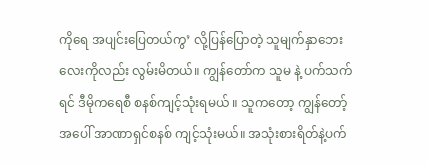ကိုရေ အပျင်းပြေတယ်ကွ’ လို့ပြန်ပြောတဲ့ သူမျက်နှာဘေးလေးကိုလည်း လွမ်းမိတယ်။ ကျွန်တော်က သူမ နဲ့ ပက်သက်ရင် ဒီမိုကရေစီ စနစ်ကျင့်သုံးရမယ် ။ သူကတော့ ကျွန်တော့် အပေါ် အာဏာရှင်စနစ် ကျင့်သုံးမယ်။ အသုံးစားရိတ်နဲ့ပက်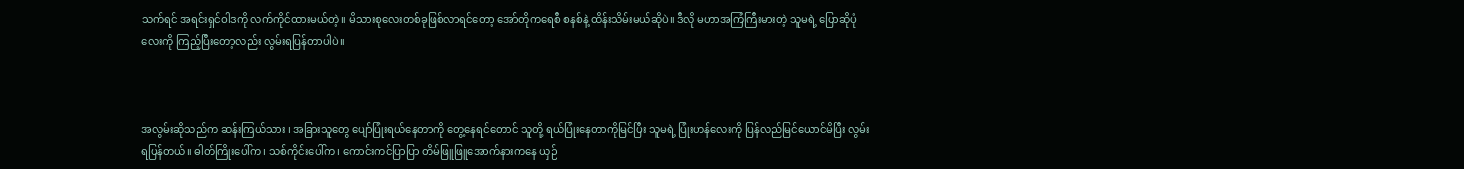သက်ရင် အရင်းရှင်ဝါဒကို လက်ကိုင်ထားမယ်တဲ့။ မိသားစုလေးတစ်ခုဖြစ်လာရင်တော့ အော်တိုကရေစီ စနစ်နဲ့ ထိန်းသိမ်းမယ်ဆိုပဲ။ ဒီလို မဟာအကြံကြီးမားတဲ့ သူမရဲ့ ပြောဆိုပုံလေးကို ကြည့်ပြီးတော့လည်း လွမ်းရပြန်တာပါပဲ။



အလွမ်းဆိုသည်က ဆန်းကြယ်သား ၊ အခြားသူတွေ ပျော်ပြုံးရယ်နေတာကို တွေ့နေရင်တောင် သူတို့ ရယ်ပြုံးနေတာကိုမြင်ပြီး သူမရဲ့ ပြုံးဟန်လေးကို ပြန်လည်မြင်ယောင်မိပြီး လွမ်းရပြန်တယ်။ ဓါတ်ကြိုးပေါ်က၊ သစ်ကိုင်းပေါ်က၊ ကောင်းကင်ပြာပြာ တိမ်ဖြူဖြူအောက်နားကနေ ယှဉ်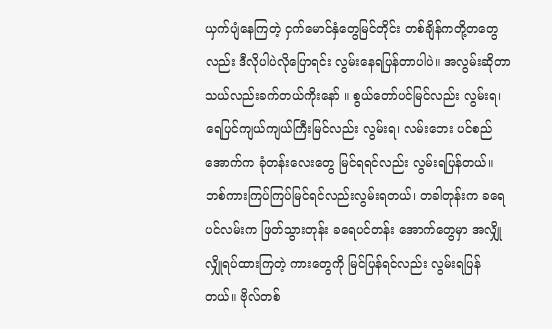ယှက်ပျံနေကြတဲ့ ငှက်မောင်နှံတွေမြင်တိုင်း တစ်ချိန်ကတို့တတွေလည်း ဒီလိုပါပဲလိုပြောရင်း လွမ်းနေရပြန်တာပါပဲ။ အလွမ်းဆိုတာ သယ်လည်းခက်တယ်ကိုးနော် ။ စွယ်တော်ပင်မြင်လည်း လွမ်းရ၊ ရေပြင်ကျယ်ကျယ်ကြီးမြင်လည်း လွမ်းရ၊ လမ်းဘေး ပင်စည်အောက်က ခုံတန်းလေးတွေ မြင်ရရင်လည်း လွမ်းရပြန်တယ်။ ဘစ်ကားကြပ်ကြပ်မြင်ရင်လည်းလွမ်းရတယ်၊ တခါတုန်းက ခရေပင်လမ်းက ဖြတ်သွားတုန်း ခရေပင်တန်း အောက်တွေမှာ အလျှိုလျှိုရပ်ထားကြတဲ့ ကားတွေကို မြင်ပြန်ရင်လည်း လွမ်းရပြန်တယ်။ ဗိုလ်တစ်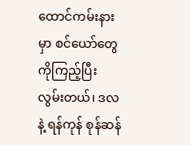ထောင်ကမ်းနားမှာ စင်ယော်တွေကိုကြည့်ပြီး လွမ်းတယ်၊ ဒလ နဲ့ ရန်ကုန် စုန်ဆန်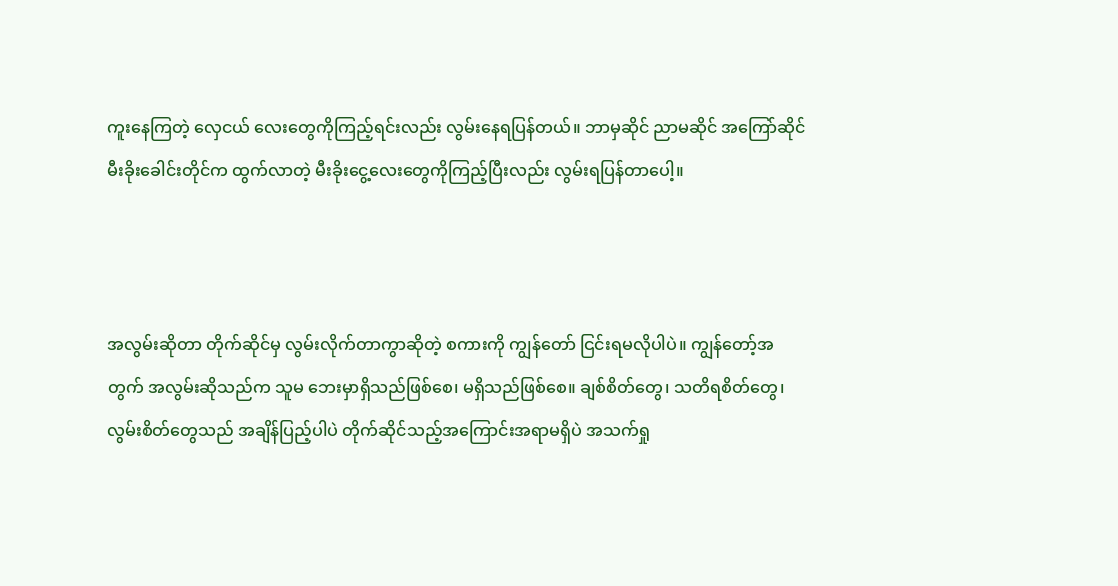ကူးနေကြတဲ့ လှေငယ် လေးတွေကိုကြည့်ရင်းလည်း လွမ်းနေရပြန်တယ်။ ဘာမှဆိုင် ညာမဆိုင် အကြော်ဆိုင် မီးခိုးခေါင်းတိုင်က ထွက်လာတဲ့ မီးခိုးငွေ့လေးတွေကိုကြည့်ပြီးလည်း လွမ်းရပြန်တာပေါ့။



အလွမ်းဆိုတာ တိုက်ဆိုင်မှ လွမ်းလိုက်တာကွာဆိုတဲ့ စကားကို ကျွန်တော် ငြင်းရမလိုပါပဲ။ ကျွန်တော့်အတွက် အလွမ်းဆိုသည်က သူမ ဘေးမှာရှိသည်ဖြစ်စေ၊ မရှိသည်ဖြစ်စေ။ ချစ်စိတ်တွေ၊ သတိရစိတ်တွေ၊ လွမ်းစိတ်တွေသည် အချိန်ပြည့်ပါပဲ တိုက်ဆိုင်သည့်အကြောင်းအရာမရှိပဲ အသက်ရှု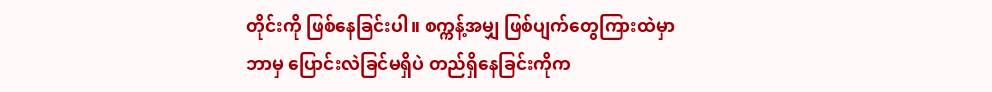တိုင်းကို ဖြစ်နေခြင်းပါ။ စက္ကန့်အမျှ ဖြစ်ပျက်တွေကြားထဲမှာ ဘာမှ ပြောင်းလဲခြင်မရှိပဲ တည်ရှိနေခြင်းကိုက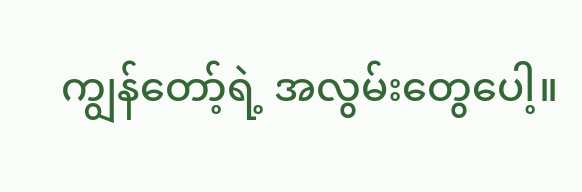ကျွန်တော့်ရဲ့ အလွမ်းတွေပေါ့။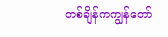တစ်ချိန်ကကျွန်တော်